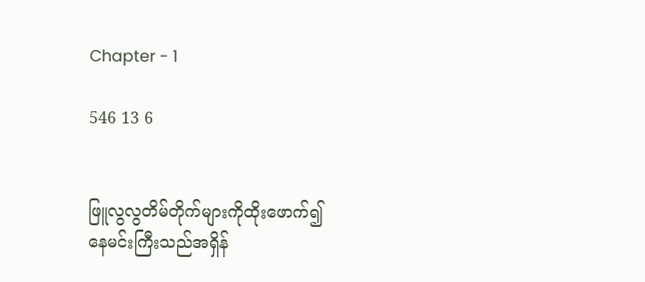Chapter - 1

546 13 6


ဖြူလွလွတိမ်တိုက်များကိုထိုးဖောက်၍
နေမင်းကြီးသည်အရှိန်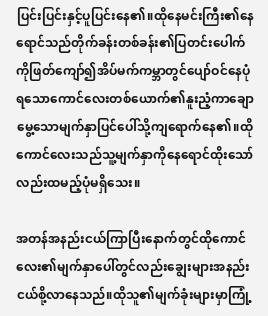ပြင်းပြင်းနှင့်ပူပြင်းနေ၏။ထိုနေမင်းကြီး၏နေရောင်သည်တိုက်ခန်းတစ်ခန်း၏ပြတင်း‌ပေါက်ကိုဖြတ်‌ကျော်၍အိပ်မက်ကမ္ဘာတွင်‌ပျော်ဝင်‌နေပုံရသောကောင်လေးတစ်ယောက်၏‌နူးညံ့ကာချောမွေ့သောမျက်နှာပြင်ပေါ်သို့ကျရောက်နေ၏။ထိုကောင်‌‌လေးသည်သူ့မျက်နှာကိုနေရောင်ထိုးသော်လည်းထမည့်ပုံမရှိသေး။

အတန်အနည်းငယ်ကြာပြီးနောက်တွင်ထိုကောင်လေး၏မျက်နှာပေါ်တွင်လည်းချွေးများအနည်းငယ်စို့လာနေသည်။ထိုသူ၏မျက်ခုံးများမှာကြုံ့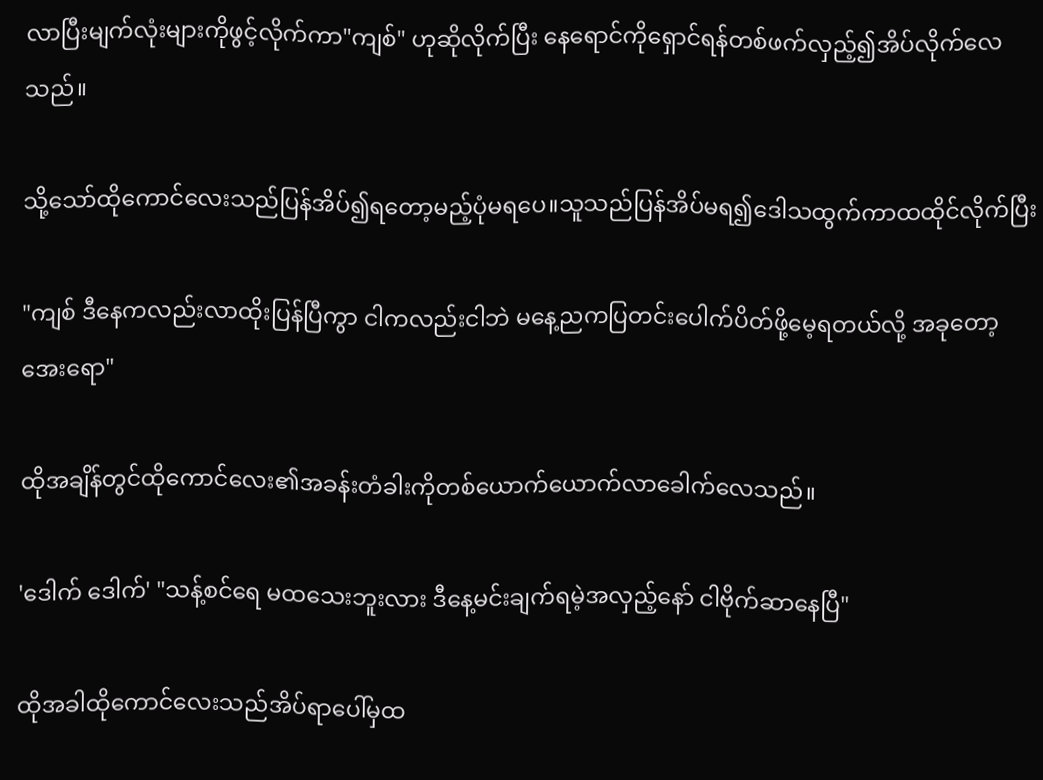လာပြီးမျက်လုံးများကိုဖွင့်လိုက်ကာ"ကျစ်" ဟုဆိုလိုက်ပြီး‌ နေရောင်ကို‌ရှောင်ရန်တစ်ဖက်လှည့်၍အိပ်လိုက်လေသည်။

သို့သော်ထိုကောင်လေးသည်ပြန်အိပ်၍ရတော့မည့်ပုံမရပေ။သူသည်‌ပြန်အိပ်မရ၍ဒေါသထွက်ကာထထိုင်လိုက်ပြီး

"ကျစ် ဒီနေကလည်းလာထိုးပြန်ပြီကွာ ငါကလည်းငါဘဲ မနေ့ညကပြတင်းပေါက်ပိတ်ဖို့မေ့ရတယ်လို့ အခုတော့အေးရော"

ထိုအချိန်တွင်‌ထိုကောင်လေး၏အခန်းတံခါးကိုတစ်ယောက်ယောက်လာခေါက်လေသည်။

'ဒေါက် ဒေါက်' "သန့်စင်ရေ မထသေးဘူးလား ဒီနေ့မင်းချက်ရမဲ့အလှည့်နော် ငါဗိုက်ဆာနေပြီ"

ထိုအခါထိုကောင်လေးသည်အိပ်ရာပေါ်မှထ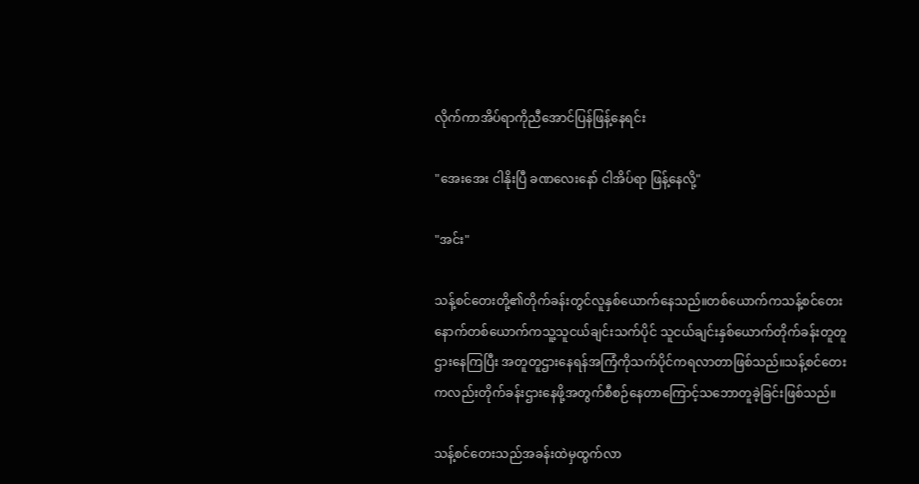လိုက်ကာအိပ်ရာကိုညီအောင်ပြန်ဖြန့်နေရင်း

"အေးအေး ငါနိုးပြီ ခဏ‌လေးနော် ငါအိပ်ရာ ဖြန့်‌နေလို့"

"အင်း"

သန့်စင်တေးတို့၏တိုက်ခန်းတွင်လူနှစ်ယောက်နေသည်။တစ်ယောက်ကသန့်စင်တေး နောက်တစ်ယောက်ကသူ့သူငယ်ချင်းသက်ပိုင် သူငယ်ချင်းနှစ်ယောက်တိုက်ခန်းတူတူဌားနေကြပြီး အတူတူဌားနေရန်အကြံကိုသက်ပိုင်ကရလာတာဖြစ်သည်။သန့်စင်တေးကလည်းတိုက်ခန်းဌားနေဖို့အတွက်စီစဉ်နေတာကြောင့်သဘောတူခဲ့ခြင်းဖြစ်သည်။

သန့်စင်တေးသည်အခန်းထဲမှထွက်လာ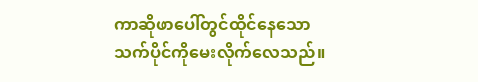ကာဆိုဖာပေါ်တွင်ထိုင်နေသောသက်ပိုင်ကိုမေးလိုက်လေသည်။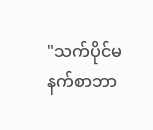"သက်ပိုင်မနက်စာဘာ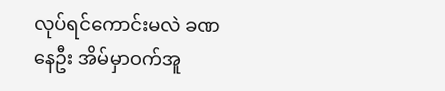လုပ်ရင်ကောင်းမလဲ ခဏနေဦး အိမ်မှာဝက်အူ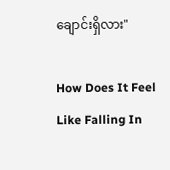ချောင်းရှိလား"

How Does It Feel Like Falling In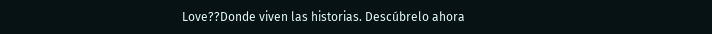Love??Donde viven las historias. Descúbrelo ahora